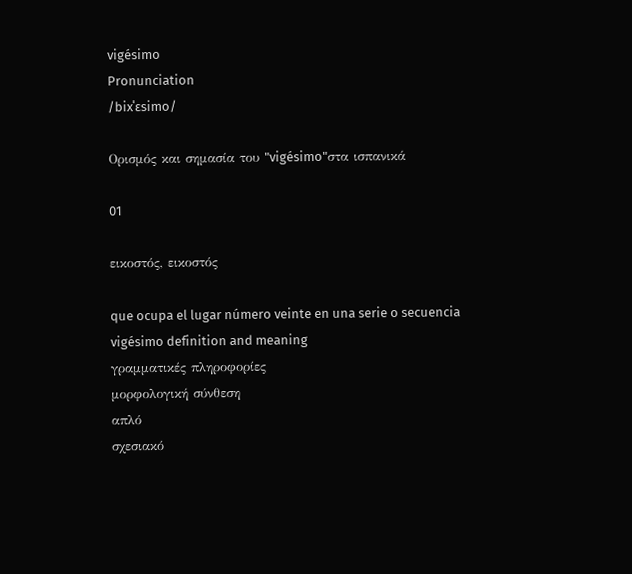vigésimo
Pronunciation
/bixˈɛsimo/

Ορισμός και σημασία του "vigésimo"στα ισπανικά

01

εικοστός, εικοστός

que ocupa el lugar número veinte en una serie o secuencia
vigésimo definition and meaning
γραμματικές πληροφορίες
μορφολογική σύνθεση
απλό
σχεσιακό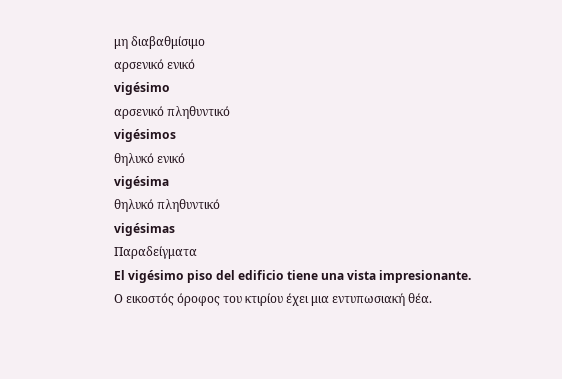μη διαβαθμίσιμο
αρσενικό ενικό
vigésimo
αρσενικό πληθυντικό
vigésimos
θηλυκό ενικό
vigésima
θηλυκό πληθυντικό
vigésimas
Παραδείγματα
El vigésimo piso del edificio tiene una vista impresionante.
Ο εικοστός όροφος του κτιρίου έχει μια εντυπωσιακή θέα.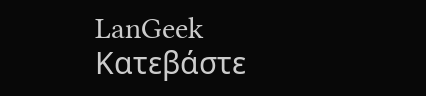LanGeek
Κατεβάστε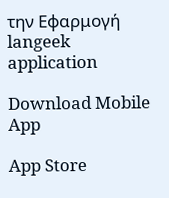την Εφαρμογή
langeek application

Download Mobile App

App Store